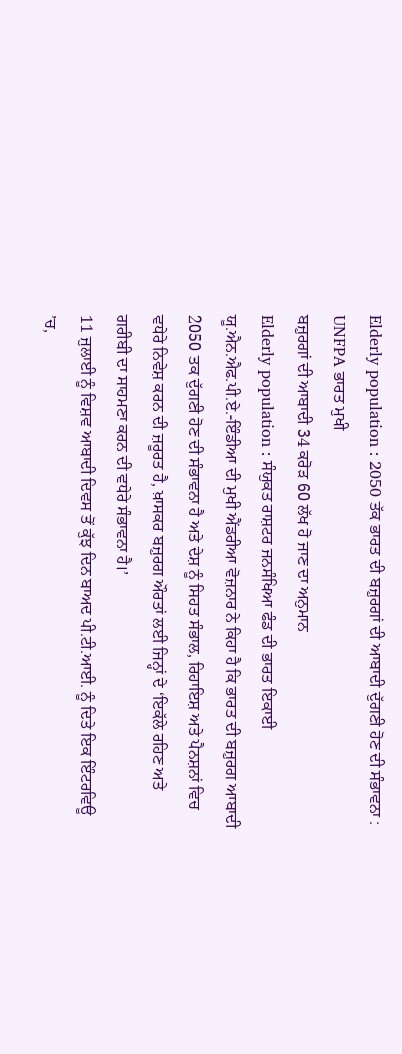Elderly population : 2050 ਤੱਕ ਭਾਰਤ ਦੀ ਬਜ਼ੁਰਗਾਂ ਦੀ ਆਬਾਦੀ ਦੁੱਗਣੀ ਹੋਣ ਦੀ ਸੰਭਾਵਨਾ : UNFPA ਭਾਰਤ ਮੁਖੀ
ਬਜ਼ੁਰਗਾਂ ਦੀ ਆਬਾਦੀ 34 ਕਰੋੜ 60 ਲੱਖ ਹੋ ਜਾਣ ਦਾ ਅਨੁਮਾਨ
Elderly population : ਸੰਯੁਕਤ ਰਾਸ਼ਟਰ ਜਨਸੰਖਿਆ ਫੰਡ ਦੀ ਭਾਰਤ ਇਕਾਈ ਯੂ.ਐਨ.ਐਫ.ਪੀ.ਏ.-ਇੰਡੀਆ ਦੀ ਮੁਖੀ ਐਂਡਰੀਆ ਵੋਜ਼ਨਾਰ ਨੇ ਕਿਹਾ ਹੈ ਕਿ ਭਾਰਤ ਦੀ ਬਜ਼ੁਰਗ ਆਬਾਦੀ 2050 ਤਕ ਦੁੱਗਣੀ ਹੋਣ ਦੀ ਸੰਭਾਵਨਾ ਹੈ ਅਤੇ ਦੇਸ਼ ਨੂੰ ਸਿਹਤ ਸੰਭਾਲ, ਰਿਹਾਇਸ਼ ਅਤੇ ਪੈਨਸ਼ਨਾਂ ਵਿਚ ਵਧੇਰੇ ਨਿਵੇਸ਼ ਕਰਨ ਦੀ ਜ਼ਰੂਰਤ ਹੈ, ਖ਼ਾਸਕਰ ਬਜ਼ੁਰਗ ਔਰਤਾਂ ਲਈ ਜਿਨ੍ਹਾਂ ਦੇ ‘ਇਕੱਲੇ ਰਹਿਣ ਅਤੇ ਗਰੀਬੀ ਦਾ ਸਾਹਮਣਾ ਕਰਨ ਦੀ ਵਧੇਰੇ ਸੰਭਾਵਨਾ ਹੈ।’
11 ਜੁਲਾਈ ਨੂੰ ਵਿਸ਼ਵ ਆਬਾਦੀ ਦਿਵਸ ਤੋਂ ਕੁੱਝ ਦਿਨ ਬਾਅਦ ਪੀ.ਟੀ.ਆਈ. ਨੂੰ ਦਿਤੇ ਇਕ ਇੰਟਰਵਿਊ ’ਚ,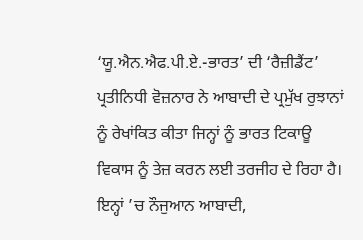‘ਯੂ.ਐਨ.ਐਫ.ਪੀ.ਏ.-ਭਾਰਤ’ ਦੀ ‘ਰੈਜ਼ੀਡੈਂਟ’ ਪ੍ਰਤੀਨਿਧੀ ਵੋਜ਼ਨਾਰ ਨੇ ਆਬਾਦੀ ਦੇ ਪ੍ਰਮੁੱਖ ਰੁਝਾਨਾਂ ਨੂੰ ਰੇਖਾਂਕਿਤ ਕੀਤਾ ਜਿਨ੍ਹਾਂ ਨੂੰ ਭਾਰਤ ਟਿਕਾਊ ਵਿਕਾਸ ਨੂੰ ਤੇਜ਼ ਕਰਨ ਲਈ ਤਰਜੀਹ ਦੇ ਰਿਹਾ ਹੈ। ਇਨ੍ਹਾਂ ’ਚ ਨੌਜੁਆਨ ਆਬਾਦੀ,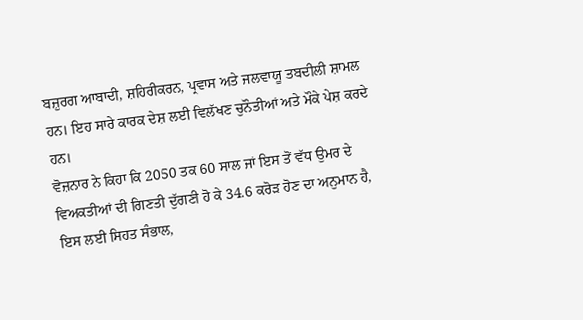ਬਜ਼ੁਰਗ ਆਬਾਦੀ, ਸ਼ਹਿਰੀਕਰਨ, ਪ੍ਰਵਾਸ ਅਤੇ ਜਲਵਾਯੂ ਤਬਦੀਲੀ ਸ਼ਾਮਲ ਹਨ। ਇਹ ਸਾਰੇ ਕਾਰਕ ਦੇਸ਼ ਲਈ ਵਿਲੱਖਣ ਚੁਨੌਤੀਆਂ ਅਤੇ ਮੌਕੇ ਪੇਸ਼ ਕਰਦੇ ਹਨ।
ਵੋਜ਼ਨਾਰ ਨੇ ਕਿਹਾ ਕਿ 2050 ਤਕ 60 ਸਾਲ ਜਾਂ ਇਸ ਤੋਂ ਵੱਧ ਉਮਰ ਦੇ ਵਿਅਕਤੀਆਂ ਦੀ ਗਿਣਤੀ ਦੁੱਗਣੀ ਹੋ ਕੇ 34.6 ਕਰੋੜ ਹੋਣ ਦਾ ਅਨੁਮਾਨ ਹੈ, ਇਸ ਲਈ ਸਿਹਤ ਸੰਭਾਲ,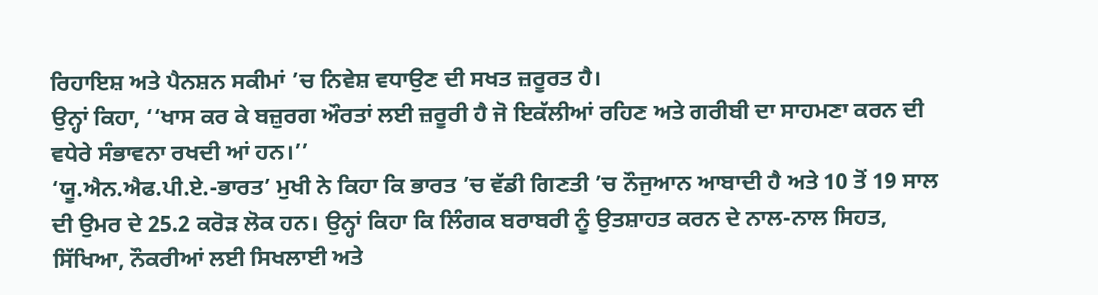ਰਿਹਾਇਸ਼ ਅਤੇ ਪੈਨਸ਼ਨ ਸਕੀਮਾਂ ’ਚ ਨਿਵੇਸ਼ ਵਧਾਉਣ ਦੀ ਸਖਤ ਜ਼ਰੂਰਤ ਹੈ।
ਉਨ੍ਹਾਂ ਕਿਹਾ, ‘‘ਖਾਸ ਕਰ ਕੇ ਬਜ਼ੁਰਗ ਔਰਤਾਂ ਲਈ ਜ਼ਰੂਰੀ ਹੈ ਜੋ ਇਕੱਲੀਆਂ ਰਹਿਣ ਅਤੇ ਗਰੀਬੀ ਦਾ ਸਾਹਮਣਾ ਕਰਨ ਦੀ ਵਧੇਰੇ ਸੰਭਾਵਨਾ ਰਖਦੀ ਆਂ ਹਨ।’’
‘ਯੂ.ਐਨ.ਐਫ.ਪੀ.ਏ.-ਭਾਰਤ’ ਮੁਖੀ ਨੇ ਕਿਹਾ ਕਿ ਭਾਰਤ ’ਚ ਵੱਡੀ ਗਿਣਤੀ ’ਚ ਨੌਜੁਆਨ ਆਬਾਦੀ ਹੈ ਅਤੇ 10 ਤੋਂ 19 ਸਾਲ ਦੀ ਉਮਰ ਦੇ 25.2 ਕਰੋੜ ਲੋਕ ਹਨ। ਉਨ੍ਹਾਂ ਕਿਹਾ ਕਿ ਲਿੰਗਕ ਬਰਾਬਰੀ ਨੂੰ ਉਤਸ਼ਾਹਤ ਕਰਨ ਦੇ ਨਾਲ-ਨਾਲ ਸਿਹਤ, ਸਿੱਖਿਆ, ਨੌਕਰੀਆਂ ਲਈ ਸਿਖਲਾਈ ਅਤੇ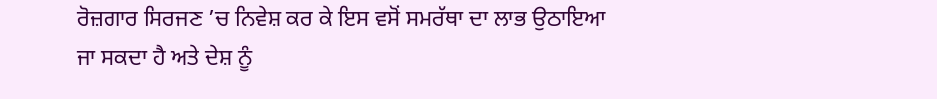ਰੋਜ਼ਗਾਰ ਸਿਰਜਣ ’ਚ ਨਿਵੇਸ਼ ਕਰ ਕੇ ਇਸ ਵਸੋਂ ਸਮਰੱਥਾ ਦਾ ਲਾਭ ਉਠਾਇਆ ਜਾ ਸਕਦਾ ਹੈ ਅਤੇ ਦੇਸ਼ ਨੂੰ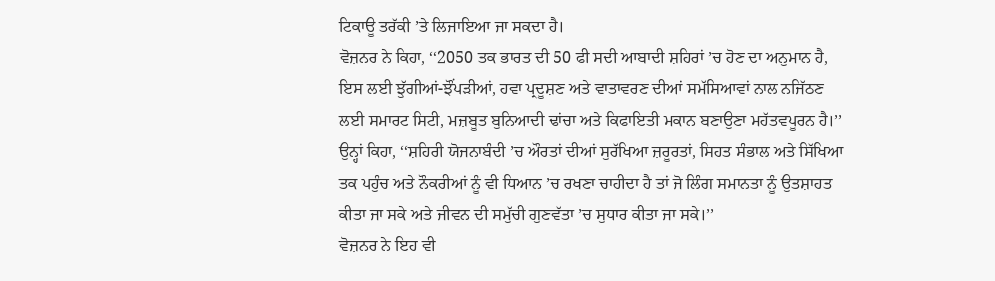ਟਿਕਾਊ ਤਰੱਕੀ ’ਤੇ ਲਿਜਾਇਆ ਜਾ ਸਕਦਾ ਹੈ।
ਵੋਜ਼ਨਰ ਨੇ ਕਿਹਾ, ‘‘2050 ਤਕ ਭਾਰਤ ਦੀ 50 ਫੀ ਸਦੀ ਆਬਾਦੀ ਸ਼ਹਿਰਾਂ ’ਚ ਹੋਣ ਦਾ ਅਨੁਮਾਨ ਹੈ, ਇਸ ਲਈ ਝੁੱਗੀਆਂ-ਝੌਂਪੜੀਆਂ, ਹਵਾ ਪ੍ਰਦੂਸ਼ਣ ਅਤੇ ਵਾਤਾਵਰਣ ਦੀਆਂ ਸਮੱਸਿਆਵਾਂ ਨਾਲ ਨਜਿੱਠਣ ਲਈ ਸਮਾਰਟ ਸਿਟੀ, ਮਜ਼ਬੂਤ ਬੁਨਿਆਦੀ ਢਾਂਚਾ ਅਤੇ ਕਿਫਾਇਤੀ ਮਕਾਨ ਬਣਾਉਣਾ ਮਹੱਤਵਪੂਰਨ ਹੈ।’’
ਉਨ੍ਹਾਂ ਕਿਹਾ, ‘‘ਸ਼ਹਿਰੀ ਯੋਜਨਾਬੰਦੀ ’ਚ ਔਰਤਾਂ ਦੀਆਂ ਸੁਰੱਖਿਆ ਜ਼ਰੂਰਤਾਂ, ਸਿਹਤ ਸੰਭਾਲ ਅਤੇ ਸਿੱਖਿਆ ਤਕ ਪਹੁੰਚ ਅਤੇ ਨੌਕਰੀਆਂ ਨੂੰ ਵੀ ਧਿਆਨ ’ਚ ਰਖਣਾ ਚਾਹੀਦਾ ਹੈ ਤਾਂ ਜੋ ਲਿੰਗ ਸਮਾਨਤਾ ਨੂੰ ਉਤਸ਼ਾਹਤ ਕੀਤਾ ਜਾ ਸਕੇ ਅਤੇ ਜੀਵਨ ਦੀ ਸਮੁੱਚੀ ਗੁਣਵੱਤਾ ’ਚ ਸੁਧਾਰ ਕੀਤਾ ਜਾ ਸਕੇ।’’
ਵੋਜ਼ਨਰ ਨੇ ਇਹ ਵੀ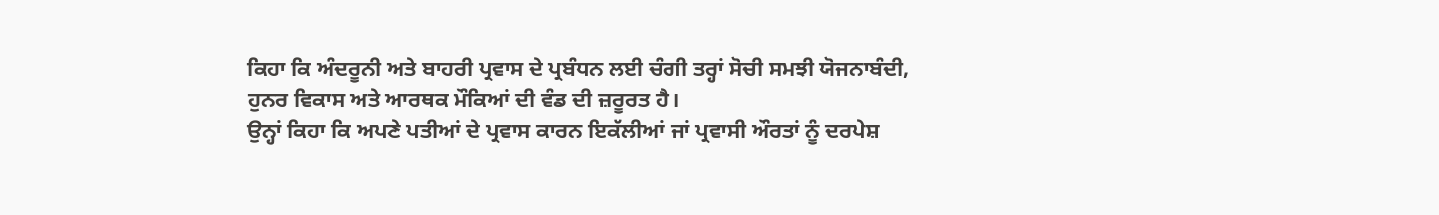ਕਿਹਾ ਕਿ ਅੰਦਰੂਨੀ ਅਤੇ ਬਾਹਰੀ ਪ੍ਰਵਾਸ ਦੇ ਪ੍ਰਬੰਧਨ ਲਈ ਚੰਗੀ ਤਰ੍ਹਾਂ ਸੋਚੀ ਸਮਝੀ ਯੋਜਨਾਬੰਦੀ, ਹੁਨਰ ਵਿਕਾਸ ਅਤੇ ਆਰਥਕ ਮੌਕਿਆਂ ਦੀ ਵੰਡ ਦੀ ਜ਼ਰੂਰਤ ਹੈ।
ਉਨ੍ਹਾਂ ਕਿਹਾ ਕਿ ਅਪਣੇ ਪਤੀਆਂ ਦੇ ਪ੍ਰਵਾਸ ਕਾਰਨ ਇਕੱਲੀਆਂ ਜਾਂ ਪ੍ਰਵਾਸੀ ਔਰਤਾਂ ਨੂੰ ਦਰਪੇਸ਼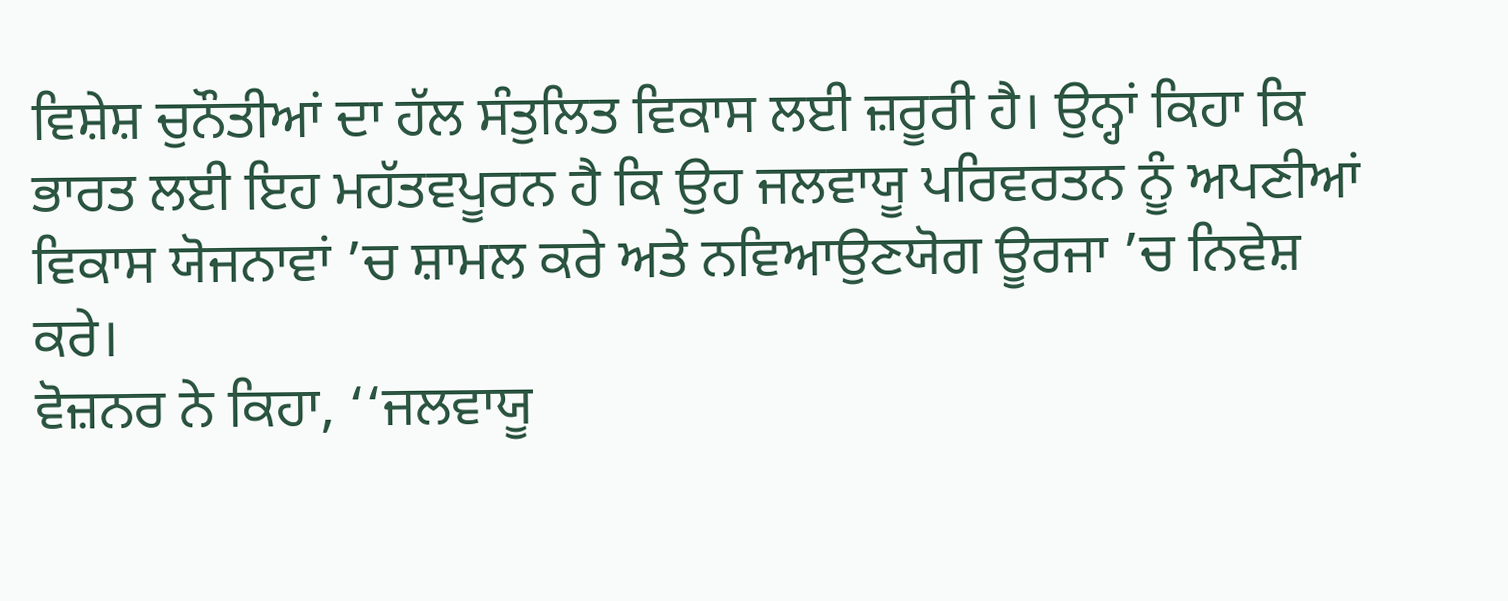ਵਿਸ਼ੇਸ਼ ਚੁਨੌਤੀਆਂ ਦਾ ਹੱਲ ਸੰਤੁਲਿਤ ਵਿਕਾਸ ਲਈ ਜ਼ਰੂਰੀ ਹੈ। ਉਨ੍ਹਾਂ ਕਿਹਾ ਕਿ ਭਾਰਤ ਲਈ ਇਹ ਮਹੱਤਵਪੂਰਨ ਹੈ ਕਿ ਉਹ ਜਲਵਾਯੂ ਪਰਿਵਰਤਨ ਨੂੰ ਅਪਣੀਆਂ ਵਿਕਾਸ ਯੋਜਨਾਵਾਂ ’ਚ ਸ਼ਾਮਲ ਕਰੇ ਅਤੇ ਨਵਿਆਉਣਯੋਗ ਊਰਜਾ ’ਚ ਨਿਵੇਸ਼ ਕਰੇ।
ਵੋਜ਼ਨਰ ਨੇ ਕਿਹਾ, ‘‘ਜਲਵਾਯੂ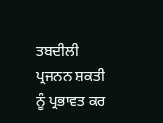ਤਬਦੀਲੀ ਪ੍ਰਜਨਨ ਸ਼ਕਤੀ ਨੂੰ ਪ੍ਰਭਾਵਤ ਕਰ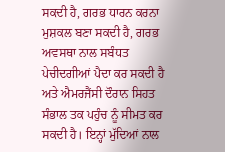ਸਕਦੀ ਹੈ, ਗਰਭ ਧਾਰਨ ਕਰਨਾ ਮੁਸ਼ਕਲ ਬਣਾ ਸਕਦੀ ਹੈ, ਗਰਭ ਅਵਸਥਾ ਨਾਲ ਸਬੰਧਤ ਪੇਚੀਦਗੀਆਂ ਪੈਦਾ ਕਰ ਸਕਦੀ ਹੈ ਅਤੇ ਐਮਰਜੈਂਸੀ ਦੌਰਾਨ ਸਿਹਤ ਸੰਭਾਲ ਤਕ ਪਹੁੰਚ ਨੂੰ ਸੀਮਤ ਕਰ ਸਕਦੀ ਹੈ। ਇਨ੍ਹਾਂ ਮੁੱਦਿਆਂ ਨਾਲ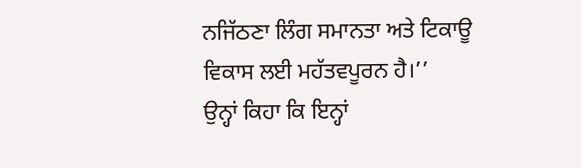ਨਜਿੱਠਣਾ ਲਿੰਗ ਸਮਾਨਤਾ ਅਤੇ ਟਿਕਾਊ ਵਿਕਾਸ ਲਈ ਮਹੱਤਵਪੂਰਨ ਹੈ।’’
ਉਨ੍ਹਾਂ ਕਿਹਾ ਕਿ ਇਨ੍ਹਾਂ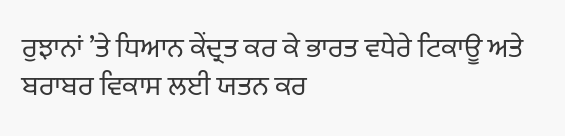ਰੁਝਾਨਾਂ ’ਤੇ ਧਿਆਨ ਕੇਂਦ੍ਰਤ ਕਰ ਕੇ ਭਾਰਤ ਵਧੇਰੇ ਟਿਕਾਊ ਅਤੇ ਬਰਾਬਰ ਵਿਕਾਸ ਲਈ ਯਤਨ ਕਰ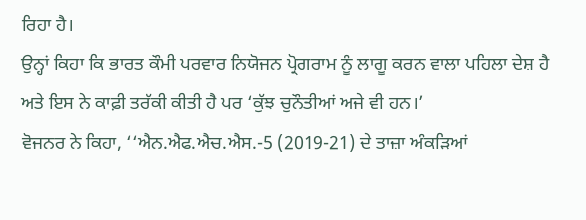ਰਿਹਾ ਹੈ।
ਉਨ੍ਹਾਂ ਕਿਹਾ ਕਿ ਭਾਰਤ ਕੌਮੀ ਪਰਵਾਰ ਨਿਯੋਜਨ ਪ੍ਰੋਗਰਾਮ ਨੂੰ ਲਾਗੂ ਕਰਨ ਵਾਲਾ ਪਹਿਲਾ ਦੇਸ਼ ਹੈ ਅਤੇ ਇਸ ਨੇ ਕਾਫ਼ੀ ਤਰੱਕੀ ਕੀਤੀ ਹੈ ਪਰ ‘ਕੁੱਝ ਚੁਨੌਤੀਆਂ ਅਜੇ ਵੀ ਹਨ।’
ਵੋਜਨਰ ਨੇ ਕਿਹਾ, ‘‘ਐਨ.ਐਫ.ਐਚ.ਐਸ.-5 (2019-21) ਦੇ ਤਾਜ਼ਾ ਅੰਕੜਿਆਂ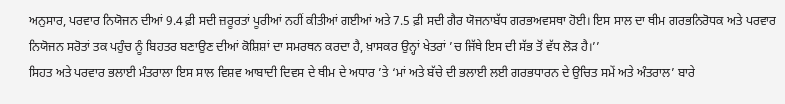ਅਨੁਸਾਰ, ਪਰਵਾਰ ਨਿਯੋਜਨ ਦੀਆਂ 9.4 ਫ਼ੀ ਸਦੀ ਜ਼ਰੂਰਤਾਂ ਪੂਰੀਆਂ ਨਹੀਂ ਕੀਤੀਆਂ ਗਈਆਂ ਅਤੇ 7.5 ਫ਼ੀ ਸਦੀ ਗੈਰ ਯੋਜਨਾਬੱਧ ਗਰਭਅਵਸਥਾ ਹੋਈ। ਇਸ ਸਾਲ ਦਾ ਥੀਮ ਗਰਭਨਿਰੋਧਕ ਅਤੇ ਪਰਵਾਰ ਨਿਯੋਜਨ ਸਰੋਤਾਂ ਤਕ ਪਹੁੰਚ ਨੂੰ ਬਿਹਤਰ ਬਣਾਉਣ ਦੀਆਂ ਕੋਸ਼ਿਸ਼ਾਂ ਦਾ ਸਮਰਥਨ ਕਰਦਾ ਹੈ, ਖ਼ਾਸਕਰ ਉਨ੍ਹਾਂ ਖੇਤਰਾਂ ’ਚ ਜਿੱਥੇ ਇਸ ਦੀ ਸੱਭ ਤੋਂ ਵੱਧ ਲੋੜ ਹੈ।’’
ਸਿਹਤ ਅਤੇ ਪਰਵਾਰ ਭਲਾਈ ਮੰਤਰਾਲਾ ਇਸ ਸਾਲ ਵਿਸ਼ਵ ਆਬਾਦੀ ਦਿਵਸ ਦੇ ਥੀਮ ਦੇ ਅਧਾਰ ’ਤੇ ‘ਮਾਂ ਅਤੇ ਬੱਚੇ ਦੀ ਭਲਾਈ ਲਈ ਗਰਭਧਾਰਨ ਦੇ ਉਚਿਤ ਸਮੇਂ ਅਤੇ ਅੰਤਰਾਲ’ ਬਾਰੇ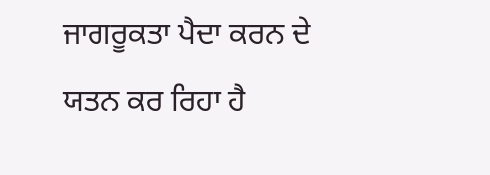ਜਾਗਰੂਕਤਾ ਪੈਦਾ ਕਰਨ ਦੇ ਯਤਨ ਕਰ ਰਿਹਾ ਹੈ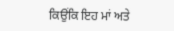ਕਿਉਂਕਿ ਇਹ ਮਾਂ ਅਤੇ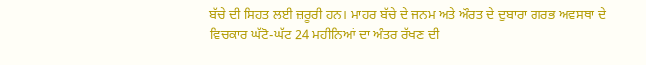ਬੱਚੇ ਦੀ ਸਿਹਤ ਲਈ ਜ਼ਰੂਰੀ ਹਨ। ਮਾਹਰ ਬੱਚੇ ਦੇ ਜਨਮ ਅਤੇ ਔਰਤ ਦੇ ਦੁਬਾਰਾ ਗਰਭ ਅਵਸਥਾ ਦੇ ਵਿਚਕਾਰ ਘੱਟੋ-ਘੱਟ 24 ਮਹੀਨਿਆਂ ਦਾ ਅੰਤਰ ਰੱਖਣ ਦੀ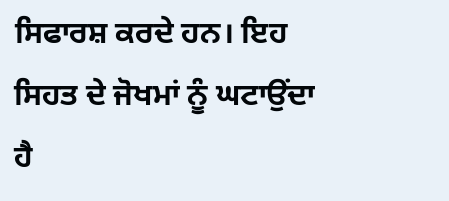ਸਿਫਾਰਸ਼ ਕਰਦੇ ਹਨ। ਇਹ ਸਿਹਤ ਦੇ ਜੋਖਮਾਂ ਨੂੰ ਘਟਾਉਂਦਾ ਹੈ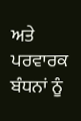ਅਤੇ ਪਰਵਾਰਕ ਬੰਧਨਾਂ ਨੂੰ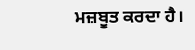ਮਜ਼ਬੂਤ ਕਰਦਾ ਹੈ।